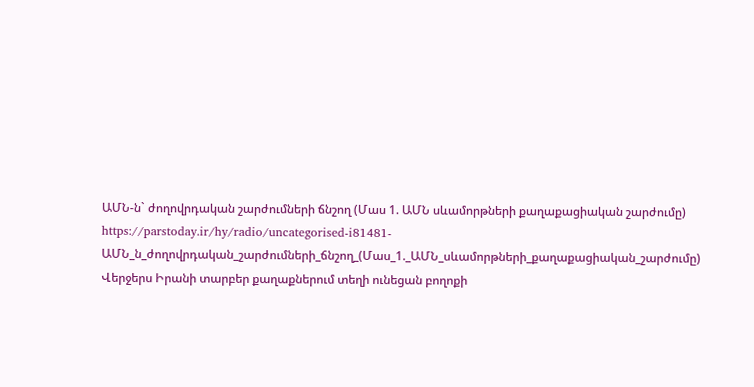ԱՄՆ-ն` ժողովրդական շարժումների ճնշող (Մաս 1. ԱՄՆ սևամորթների քաղաքացիական շարժումը)
https://parstoday.ir/hy/radio/uncategorised-i81481-ԱՄՆ_ն_ժողովրդական_շարժումների_ճնշող_(Մաս_1._ԱՄՆ_սևամորթների_քաղաքացիական_շարժումը)
Վերջերս Իրանի տարբեր քաղաքներում տեղի ունեցան բողոքի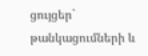ցույցեր` թանկացումների և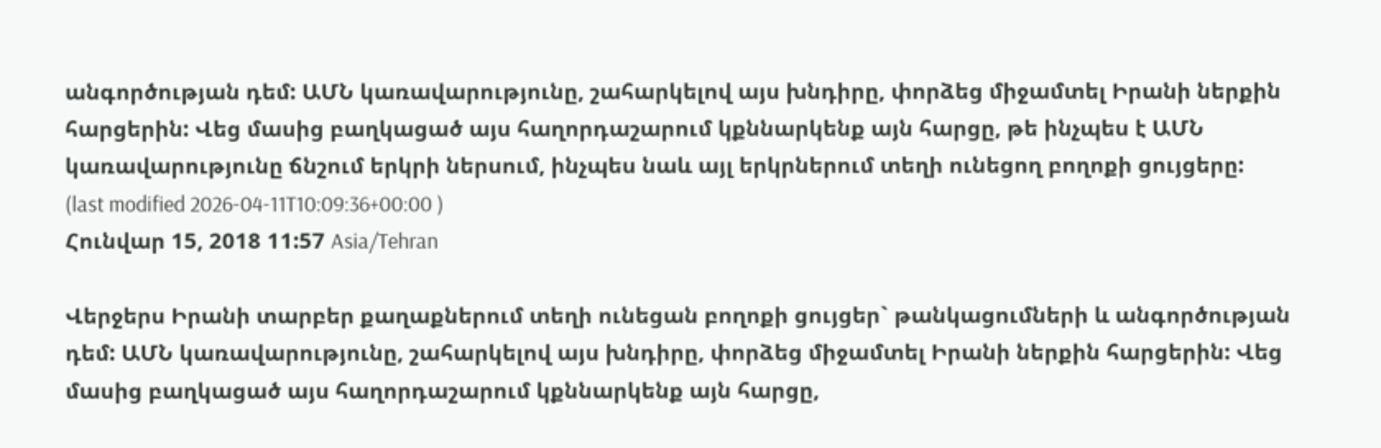անգործության դեմ: ԱՄՆ կառավարությունը, շահարկելով այս խնդիրը, փորձեց միջամտել Իրանի ներքին հարցերին: Վեց մասից բաղկացած այս հաղորդաշարում կքննարկենք այն հարցը, թե ինչպես է ԱՄՆ կառավարությունը ճնշում երկրի ներսում, ինչպես նաև այլ երկրներում տեղի ունեցող բողոքի ցույցերը:
(last modified 2026-04-11T10:09:36+00:00 )
Հունվար 15, 2018 11:57 Asia/Tehran

Վերջերս Իրանի տարբեր քաղաքներում տեղի ունեցան բողոքի ցույցեր` թանկացումների և անգործության դեմ: ԱՄՆ կառավարությունը, շահարկելով այս խնդիրը, փորձեց միջամտել Իրանի ներքին հարցերին: Վեց մասից բաղկացած այս հաղորդաշարում կքննարկենք այն հարցը,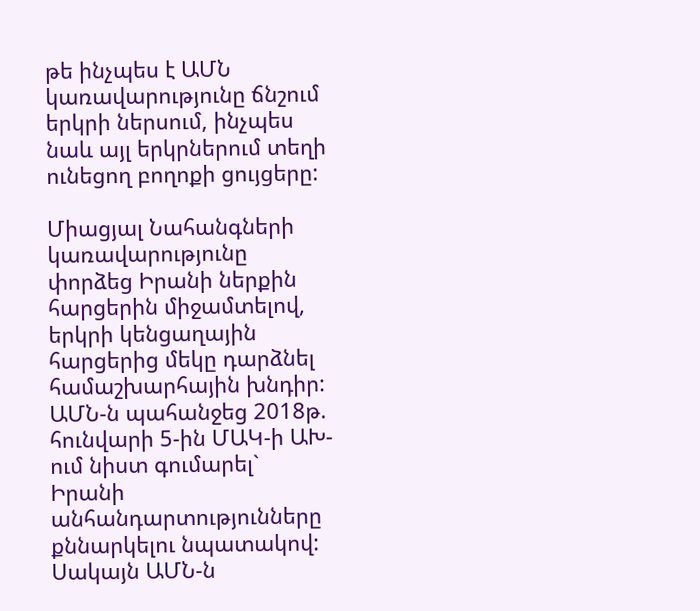թե ինչպես է ԱՄՆ կառավարությունը ճնշում երկրի ներսում, ինչպես նաև այլ երկրներում տեղի ունեցող բողոքի ցույցերը:

Միացյալ Նահանգների կառավարությունը փորձեց Իրանի ներքին հարցերին միջամտելով, երկրի կենցաղային հարցերից մեկը դարձնել համաշխարհային խնդիր:  ԱՄՆ-ն պահանջեց 2018թ. հունվարի 5-ին ՄԱԿ-ի ԱԽ-ում նիստ գումարել` Իրանի անհանդարտությունները քննարկելու նպատակով: Սակայն ԱՄՆ-ն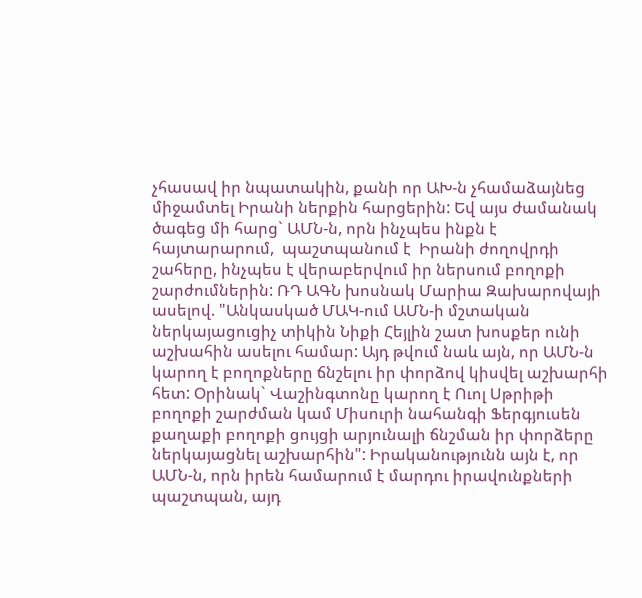չհասավ իր նպատակին, քանի որ ԱԽ-ն չհամաձայնեց միջամտել Իրանի ներքին հարցերին: Եվ այս ժամանակ ծագեց մի հարց` ԱՄՆ-ն, որն ինչպես ինքն է հայտարարում,  պաշտպանում է  Իրանի ժողովրդի շահերը, ինչպես է վերաբերվում իր ներսում բողոքի շարժումներին: ՌԴ ԱԳՆ խոսնակ Մարիա Զախարովայի ասելով. "Անկասկած ՄԱԿ-ում ԱՄՆ-ի մշտական ներկայացուցիչ տիկին Նիքի Հեյլին շատ խոսքեր ունի աշխահին ասելու համար: Այդ թվում նաև այն, որ ԱՄՆ-ն կարող է բողոքները ճնշելու իր փորձով կիսվել աշխարհի հետ: Օրինակ` Վաշինգտոնը կարող է Ուոլ Սթրիթի բողոքի շարժման կամ Միսուրի նահանգի Ֆերգյուսեն քաղաքի բողոքի ցույցի արյունալի ճնշման իր փորձերը ներկայացնել աշխարհին": Իրականությունն այն է, որ ԱՄՆ-ն, որն իրեն համարում է մարդու իրավունքների պաշտպան, այդ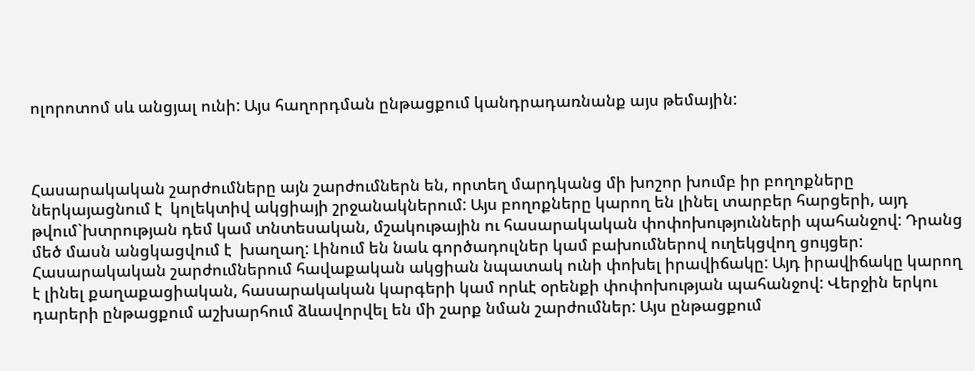ոլորոտոմ սև անցյալ ունի: Այս հաղորդման ընթացքում կանդրադառնանք այս թեմային:



Հասարակական շարժումները այն շարժումներն են, որտեղ մարդկանց մի խոշոր խումբ իր բողոքները ներկայացնում է  կոլեկտիվ ակցիայի շրջանակներում: Այս բողոքները կարող են լինել տարբեր հարցերի, այդ թվում`խտրության դեմ կամ տնտեսական, մշակութային ու հասարակական փոփոխությունների պահանջով: Դրանց մեծ մասն անցկացվում է  խաղաղ: Լինում են նաև գործադուլներ կամ բախումներով ուղեկցվող ցույցեր: Հասարակական շարժումներում հավաքական ակցիան նպատակ ունի փոխել իրավիճակը: Այդ իրավիճակը կարող է լինել քաղաքացիական, հասարակական կարգերի կամ որևէ օրենքի փոփոխության պահանջով: Վերջին երկու դարերի ընթացքում աշխարհում ձևավորվել են մի շարք նման շարժումներ: Այս ընթացքում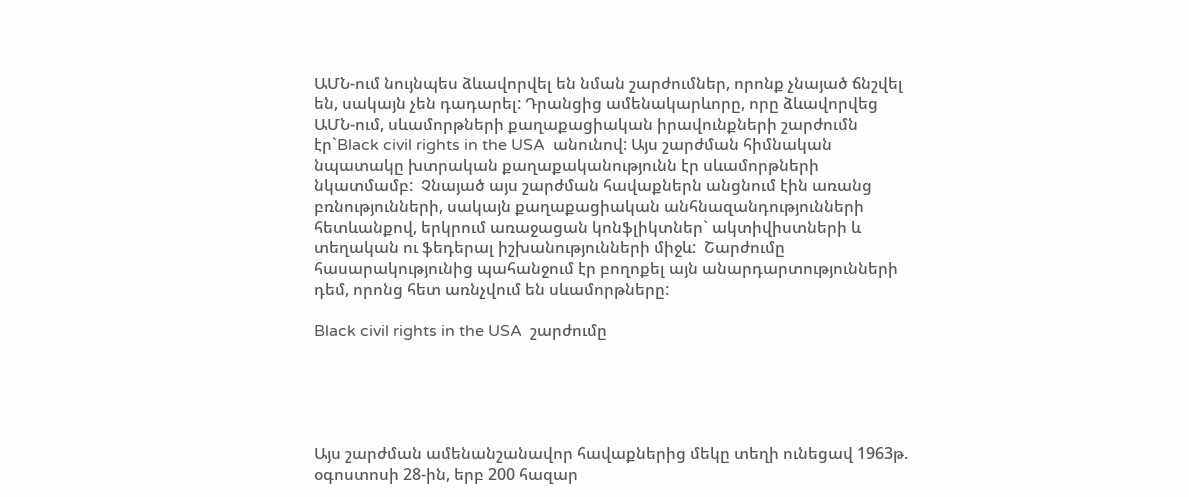ԱՄՆ-ում նույնպես ձևավորվել են նման շարժումներ, որոնք չնայած ճնշվել են, սակայն չեն դադարել: Դրանցից ամենակարևորը, որը ձևավորվեց ԱՄՆ-ում, սևամորթների քաղաքացիական իրավունքների շարժումն էր`Black civil rights in the USA  անունով: Այս շարժման հիմնական նպատակը խտրական քաղաքականությունն էր սևամորթների նկատմամբ:  Չնայած այս շարժման հավաքներն անցնում էին առանց բռնությունների, սակայն քաղաքացիական անհնազանդությունների հետևանքով, երկրում առաջացան կոնֆլիկտներ` ակտիվիստների և տեղական ու ֆեդերալ իշխանությունների միջև:  Շարժումը հասարակությունից պահանջում էր բողոքել այն անարդարտությունների դեմ, որոնց հետ առնչվում են սևամորթները:

Black civil rights in the USA  շարժումը





Այս շարժման ամենանշանավոր հավաքներից մեկը տեղի ունեցավ 1963թ. օգոստոսի 28-ին, երբ 200 հազար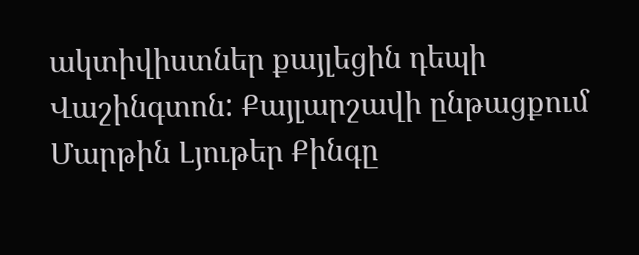ակտիվիստներ քայլեցին դեպի Վաշինգտոն: Քայլարշավի ընթացքում Մարթին Լյութեր Քինգը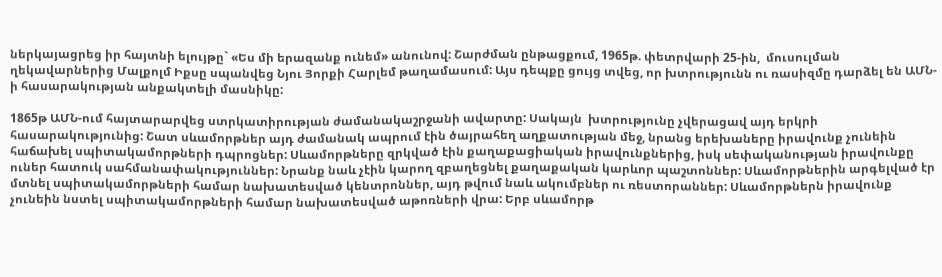ներկայացրեց իր հայտնի ելույթը` «Ես մի երազանք ունեմ» անունով: Շարժման ընթացքում, 1965թ. փետրվարի 25-ին,  մուսուլման ղեկավարներից Մալքոլմ Իքսը սպանվեց Նյու Յորքի Հարլեմ թաղամասում: Այս դեպքը ցույց տվեց, որ խտրությունն ու ռասիզմը դարձել են ԱՄՆ-ի հասարակության անքակտելի մասնիկը:

1865թ ԱՄՆ-ում հայտարարվեց ստրկատիրության ժամանակաշրջանի ավարտը: Սակայն  խտրությունը չվերացավ այդ երկրի հասարակությունից: Շատ սևամորթներ այդ ժամանակ ապրում էին ծայրահեղ աղքատության մեջ, նրանց երեխաները իրավունք չունեին հաճախել սպիտակամորթների դպրոցներ: Սևամորթները զրկված էին քաղաքացիական իրավունքներից, իսկ սեփականության իրավունքը ուներ հատուկ սահմանափակություններ: Նրանք նաև չէին կարող զբաղեցնել քաղաքական կարևոր պաշտոններ: Սևամորթներին արգելված էր մտնել սպիտակամորթների համար նախատեսված կենտրոններ, այդ թվում նաև ակումբներ ու ռեստորաններ: Սևամորթներն իրավունք չունեին նստել սպիտակամորթների համար նախատեսված աթոռների վրա: Երբ սևամորթ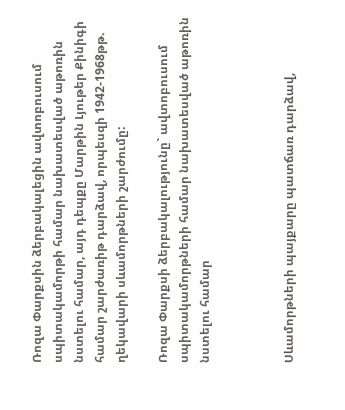Ռոզա Փարքսին ձերբակալեցին ավտոբուսում սպիտակամորթի համար նախատեսված աթոռին նստելու համար, այդ դեպքը Մարթին Լյութեր Քինիգի համար շարժառիթ դարձավ, որպեսզի 1942-1968թթ. ղեկավարի սևամորթների շարժումը:

Ռոզա Փարքսի ձերբակալությունը` ավտոբուսում սպիտակամորթների համար նախատեսված աթոռին նստելու համար



Սևամորթների պայքարը պատճառ դարձավ,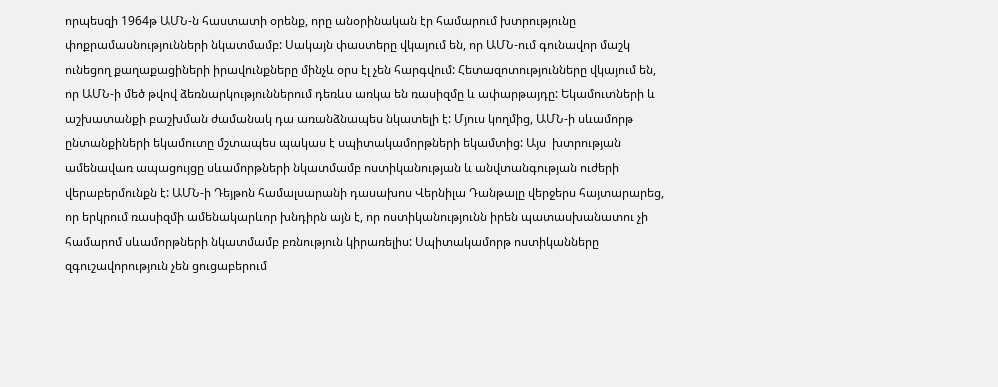որպեսզի 1964թ ԱՄՆ-ն հաստատի օրենք, որը անօրինական էր համարում խտրությունը փոքրամասնությունների նկատմամբ: Սակայն փաստերը վկայում են, որ ԱՄՆ-ում գունավոր մաշկ ունեցող քաղաքացիների իրավունքները մինչև օրս էլ չեն հարգվում: Հետազոտությունները վկայում են, որ ԱՄՆ-ի մեծ թվով ձեռնարկություններում դեռևս առկա են ռասիզմը և ափարթայդը: Եկամուտների և աշխատանքի բաշխման ժամանակ դա առանձնապես նկատելի է: Մյուս կողմից, ԱՄՆ-ի սևամորթ ընտանքիների եկամուտը մշտապես պակաս է սպիտակամորթների եկամտից: Այս  խտրության ամենավառ ապացույցը սևամորթների նկատմամբ ոստիկանության և անվտանգության ուժերի վերաբերմունքն է: ԱՄՆ-ի Դեյթոն համալսարանի դասախոս Վերնիլա Դանթալը վերջերս հայտարարեց, որ երկրում ռասիզմի ամենակարևոր խնդիրն այն է, որ ոստիկանությունն իրեն պատասխանատու չի համարոմ սևամորթների նկատմամբ բռնություն կիրառելիս: Սպիտակամորթ ոստիկանները զգուշավորություն չեն ցուցաբերում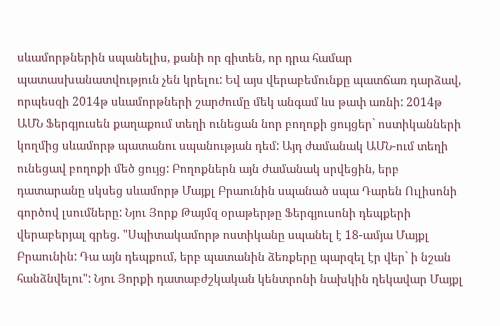սևամորթներին սպանելիս, քանի որ գիտեն, որ դրա համար պատասխանատվություն չեն կրելու: Եվ այս վերաբեմունքը պատճառ դարձավ, որպեսզի 2014թ սևամորթների շարժումը մեկ անգամ ևս թափ առնի: 2014թ ԱՄՆ Ֆերգյուսեն քաղաքում տեղի ունեցան նոր բողոքի ցույցեր` ոստիկանների կողմից սևամորթ պատանու սպանության դեմ: Այդ ժամանակ ԱՄՆ-ում տեղի ունեցավ բողոքի մեծ ցույց: Բողոքներն այն ժամանակ սրվեցին, երբ դատարանը սկսեց սևամորթ Մայքլ Բրաունին սպանած սպա Դարեն Ուլիսոնի գործով լսումները: Նյու Յորք Թայմզ օրաթերթը Ֆերգյուսոնի դեպքերի վերաբերյալ գրեց. "Սպիտակամորթ ոստիկանը սպանել է 18-ամյա Մայքլ Բրաունին: Դա այն դեպքում, երբ պատանին ձեռքերը պարզել էր վեր` ի նշան հանձնվելու": Նյու Յորքի դատաբժշկական կենտրոնի նախկին ղեկավար Մայքլ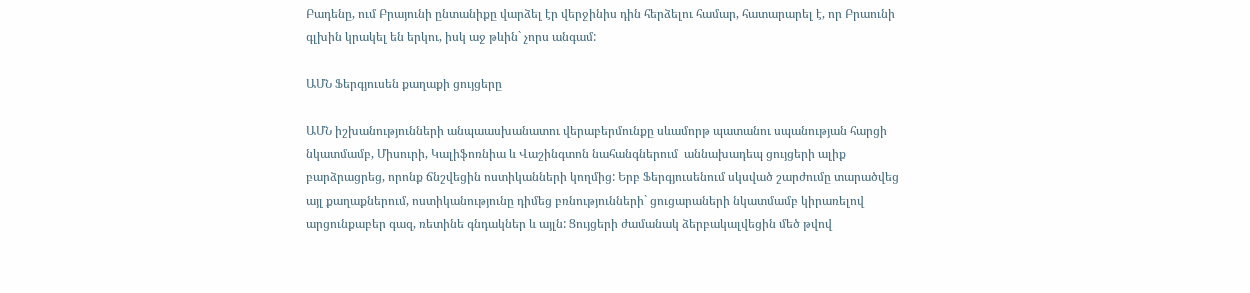Բադենը, ում Բրայունի ընտանիքը վարձել էր վերջինիս դին հերձելու համար, հատարարել է, որ Բրաունի գլխին կրակել են երկու, իսկ աջ թևին` չորս անգամ:

ԱՄՆ Ֆերգյուսեն քաղաքի ցույցերը

ԱՄՆ իշխանությունների անպաասխանատու վերաբերմունքը սևամորթ պատանու սպանության հարցի նկատմամբ, Միսուրի, Կալիֆոռնիա և Վաշինգտոն նահանգներում  աննախադեպ ցույցերի ալիք բարձրացրեց, որոնք ճնշվեցին ոստիկանների կողմից: Երբ Ֆերգյուսենում սկսված շարժումը տարածվեց այլ քաղաքներում, ոստիկանությունը դիմեց բռնությունների` ցուցարաների նկատմամբ կիրառելով արցունքաբեր գազ, ռետինե գնդակներ և այլն: Ցույցերի ժամանակ ձերբակալվեցին մեծ թվով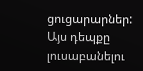ցուցարարներ: Այս դեպքը լուսաբանելու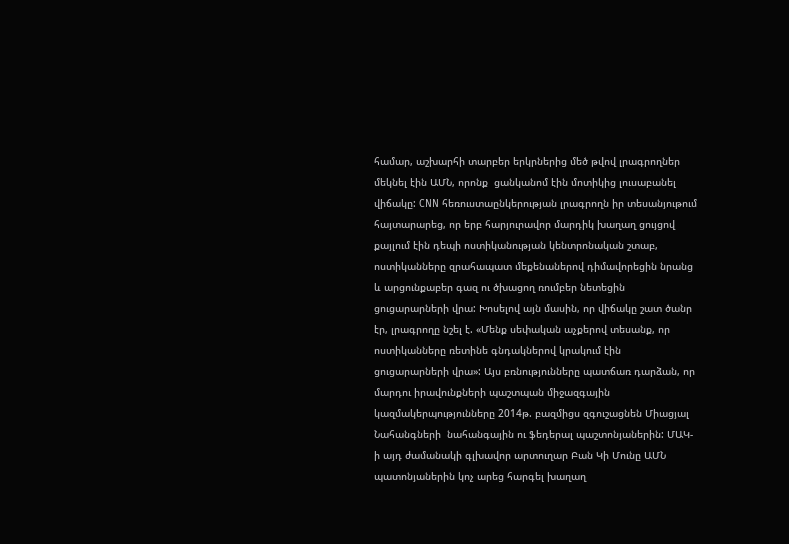համար, աշխարհի տարբեր երկրներից մեծ թվով լրագրողներ մեկնել էին ԱՄՆ, որոնք  ցանկանոմ էին մոտիկից լուսաբանել վիճակը: CNN հեռուստաընկերության լրագրողն իր տեսանյութում հայտարարեց, որ երբ հարյուրավոր մարդիկ խաղաղ ցույցով քայլում էին դեպի ոստիկանության կենտրոնական շտաբ, ոստիկանները զրահապատ մեքենաներով դիմավորեցին նրանց և արցունքաբեր գազ ու ծխացող ռումբեր նետեցին ցուցարարների վրա: Խոսելով այն մասին, որ վիճակը շատ ծանր էր, լրագրողը նշել է. «Մենք սեփական աչքերով տեսանք, որ ոստիկանները ռետինե գնդակներով կրակում էին ցուցարարների վրա»: Այս բռնությունները պատճառ դարձան, որ մարդու իրավունքների պաշտպան միջազգային կազմակերպությունները 2014թ. բազմիցս զգուշացնեն Միացյալ Նահանգների  նահանգային ու ֆեդերալ պաշտոնյաներին: ՄԱԿ-ի այդ ժամանակի գլխավոր արտուղար Բան Կի Մունը ԱՄՆ պատոնյաներին կոչ արեց հարգել խաղաղ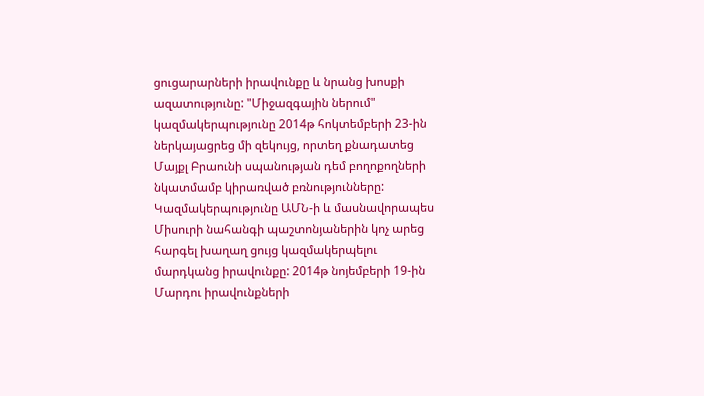ցուցարարների իրավունքը և նրանց խոսքի ազատությունը: "Միջազգային ներում" կազմակերպությունը 2014թ հոկտեմբերի 23-ին ներկայացրեց մի զեկույց, որտեղ քնադատեց Մայքլ Բրաունի սպանության դեմ բողոքողների նկատմամբ կիրառված բռնությունները: Կազմակերպությունը ԱՄՆ-ի և մասնավորապես Միսուրի նահանգի պաշտոնյաներին կոչ արեց հարգել խաղաղ ցույց կազմակերպելու մարդկանց իրավունքը: 2014թ նոյեմբերի 19-ին Մարդու իրավունքների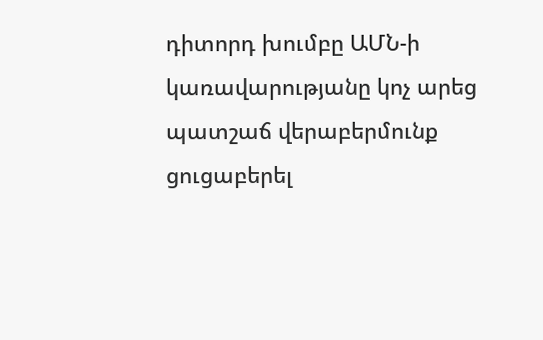դիտորդ խումբը ԱՄՆ-ի կառավարությանը կոչ արեց պատշաճ վերաբերմունք ցուցաբերել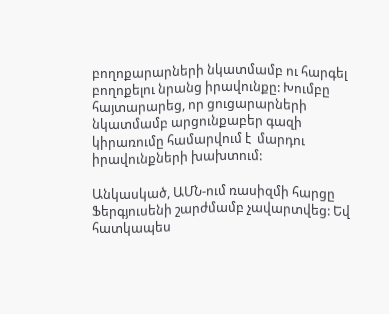բողոքարարների նկատմամբ ու հարգել բողոքելու նրանց իրավունքը: Խումբը հայտարարեց, որ ցուցարարների նկատմամբ արցունքաբեր գազի կիրառումը համարվում է  մարդու իրավունքների խախտում:

Անկասկած, ԱՄՆ-ում ռասիզմի հարցը Ֆերգյուսենի շարժմամբ չավարտվեց: Եվ հատկապես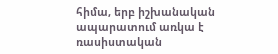հիմա, երբ իշխանական ապարատում առկա է ռասիստական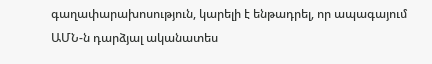գաղափարախոսություն, կարելի է ենթադրել, որ ապագայում ԱՄՆ-ն դարձյալ ականատես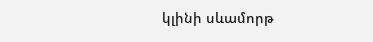կլինի սևամորթ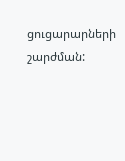ցուցարարների շարժման: